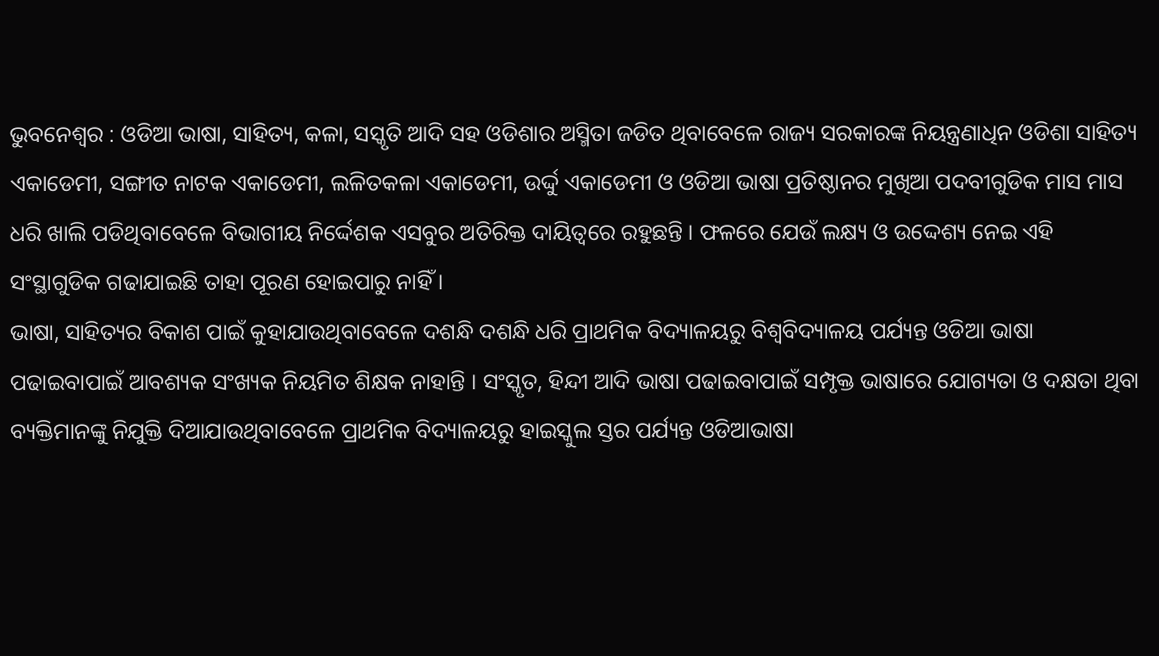ଭୁବନେଶ୍ୱର : ଓଡିଆ ଭାଷା, ସାହିତ୍ୟ, କଳା, ସସ୍କୃତି ଆଦି ସହ ଓଡିଶାର ଅସ୍ମିତା ଜଡିତ ଥିବାବେଳେ ରାଜ୍ୟ ସରକାରଙ୍କ ନିୟନ୍ତ୍ରଣାଧିନ ଓଡିଶା ସାହିତ୍ୟ ଏକାଡେମୀ, ସଙ୍ଗୀତ ନାଟକ ଏକାଡେମୀ, ଲଳିତକଳା ଏକାଡେମୀ, ଉର୍ଦ୍ଦୁ ଏକାଡେମୀ ଓ ଓଡିଆ ଭାଷା ପ୍ରତିଷ୍ଠାନର ମୁଖିଆ ପଦବୀଗୁଡିକ ମାସ ମାସ ଧରି ଖାଲି ପଡିଥିବାବେଳେ ବିଭାଗୀୟ ନିର୍ଦ୍ଦେଶକ ଏସବୁର ଅତିରିକ୍ତ ଦାୟିତ୍ୱରେ ରହୁଛନ୍ତି । ଫଳରେ ଯେଉଁ ଲକ୍ଷ୍ୟ ଓ ଉଦ୍ଦେଶ୍ୟ ନେଇ ଏହି ସଂସ୍ଥାଗୁଡିକ ଗଢାଯାଇଛି ତାହା ପୂରଣ ହୋଇପାରୁ ନାହିଁ ।
ଭାଷା, ସାହିତ୍ୟର ବିକାଶ ପାଇଁ କୁହାଯାଉଥିବାବେଳେ ଦଶନ୍ଧି ଦଶନ୍ଧି ଧରି ପ୍ରାଥମିକ ବିଦ୍ୟାଳୟରୁ ବିଶ୍ୱବିଦ୍ୟାଳୟ ପର୍ଯ୍ୟନ୍ତ ଓଡିଆ ଭାଷା ପଢାଇବାପାଇଁ ଆବଶ୍ୟକ ସଂଖ୍ୟକ ନିୟମିତ ଶିକ୍ଷକ ନାହାନ୍ତି । ସଂସ୍କୃତ, ହିନ୍ଦୀ ଆଦି ଭାଷା ପଢାଇବାପାଇଁ ସମ୍ପୃକ୍ତ ଭାଷାରେ ଯୋଗ୍ୟତା ଓ ଦକ୍ଷତା ଥିବା ବ୍ୟକ୍ତିମାନଙ୍କୁ ନିଯୁକ୍ତି ଦିଆଯାଉଥିବାବେଳେ ପ୍ରାଥମିକ ବିଦ୍ୟାଳୟରୁ ହାଇସ୍କୁଲ ସ୍ତର ପର୍ଯ୍ୟନ୍ତ ଓଡିଆଭାଷା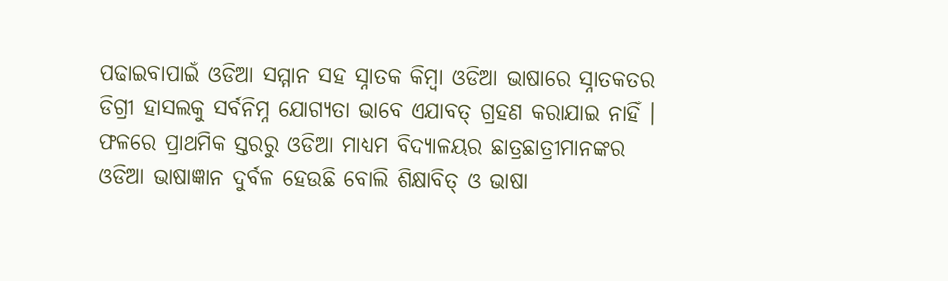ପଢାଇବାପାଇଁ ଓଡିଆ ସମ୍ମାନ ସହ ସ୍ନାତକ କିମ୍ବା ଓଡିଆ ଭାଷାରେ ସ୍ନାତକତର ଡିଗ୍ରୀ ହାସଲକୁ ସର୍ବନିମ୍ନ ଯୋଗ୍ୟତା ଭାବେ ଏଯାବତ୍ ଗ୍ରହଣ କରାଯାଇ ନାହିଁ । ଫଳରେ ପ୍ରାଥମିକ ସ୍ତରରୁ ଓଡିଆ ମାଧ୍ୟମ ବିଦ୍ୟାଳୟର ଛାତ୍ରଛାତ୍ରୀମାନଙ୍କର ଓଡିଆ ଭାଷାଜ୍ଞାନ ଦୁର୍ବଳ ହେଉଛି ବୋଲି ଶିକ୍ଷାବିତ୍ ଓ ଭାଷା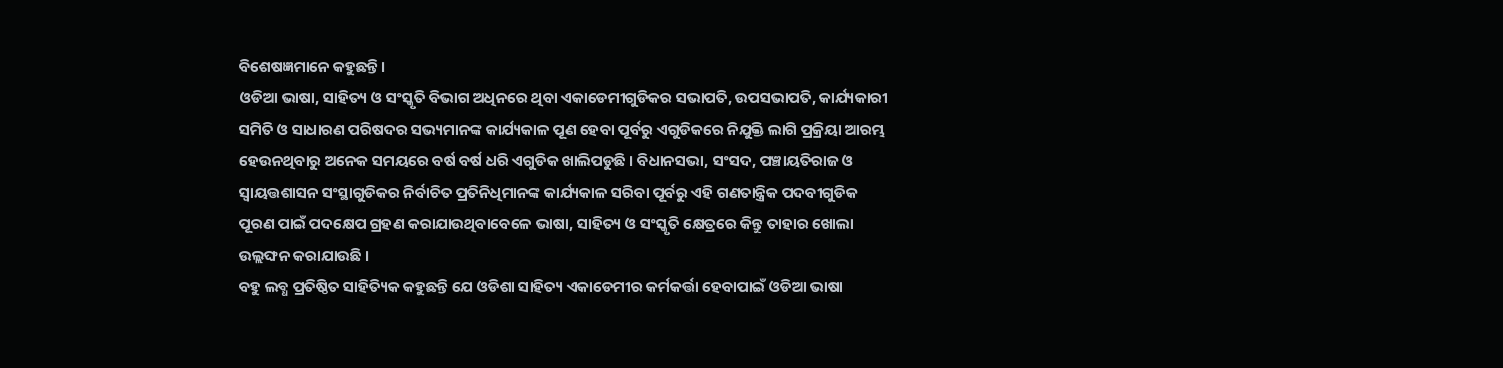ବିଶେଷଜ୍ଞମାନେ କହୁଛନ୍ତି ।
ଓଡିଆ ଭାଷା, ସାହିତ୍ୟ ଓ ସଂସ୍କୃତି ବିଭାଗ ଅଧିନରେ ଥିବା ଏକାଡେମୀଗୁଡିକର ସଭାପତି, ଉପସଭାପତି, କାର୍ଯ୍ୟକାରୀ ସମିତି ଓ ସାଧାରଣ ପରିଷଦର ସଭ୍ୟମାନଙ୍କ କାର୍ଯ୍ୟକାଳ ପୂଣ ହେବା ପୂର୍ବରୁ ଏଗୁଡିକରେ ନିଯୁକ୍ତି ଲାଗି ପ୍ରକ୍ରିୟା ଆରମ୍ଭ ହେଉନଥିବାରୁ ଅନେକ ସମୟରେ ବର୍ଷ ବର୍ଷ ଧରି ଏଗୁଡିକ ଖାଲିପଡୁଛି । ବିଧାନସଭା, ସଂସଦ, ପଞ୍ଚାୟତିରାଜ ଓ ସ୍ୱାୟତ୍ତଶାସନ ସଂସ୍ଥାଗୁଡିକର ନିର୍ବାଚିତ ପ୍ରତିନିଧିମାନଙ୍କ କାର୍ଯ୍ୟକାଳ ସରିବା ପୂର୍ବରୁ ଏହି ଗଣତାନ୍ତ୍ରିକ ପଦବୀଗୁଡିକ ପୂରଣ ପାଇଁ ପଦକ୍ଷେପ ଗ୍ରହଣ କରାଯାଉଥିବାବେଳେ ଭାଷା, ସାହିତ୍ୟ ଓ ସଂସ୍କୃତି କ୍ଷେତ୍ରରେ କିନ୍ତୁ ତାହାର ଖୋଲା ଉଲ୍ଲଙ୍ଘନ କରାଯାଉଛି ।
ବହୁ ଲବ୍ଧ ପ୍ରତିଷ୍ଠିତ ସାହିତ୍ୟିକ କହୁଛନ୍ତି ଯେ ଓଡିଶା ସାହିତ୍ୟ ଏକାଡେମୀର କର୍ମକର୍ତ୍ତା ହେବାପାଇଁ ଓଡିଆ ଭାଷା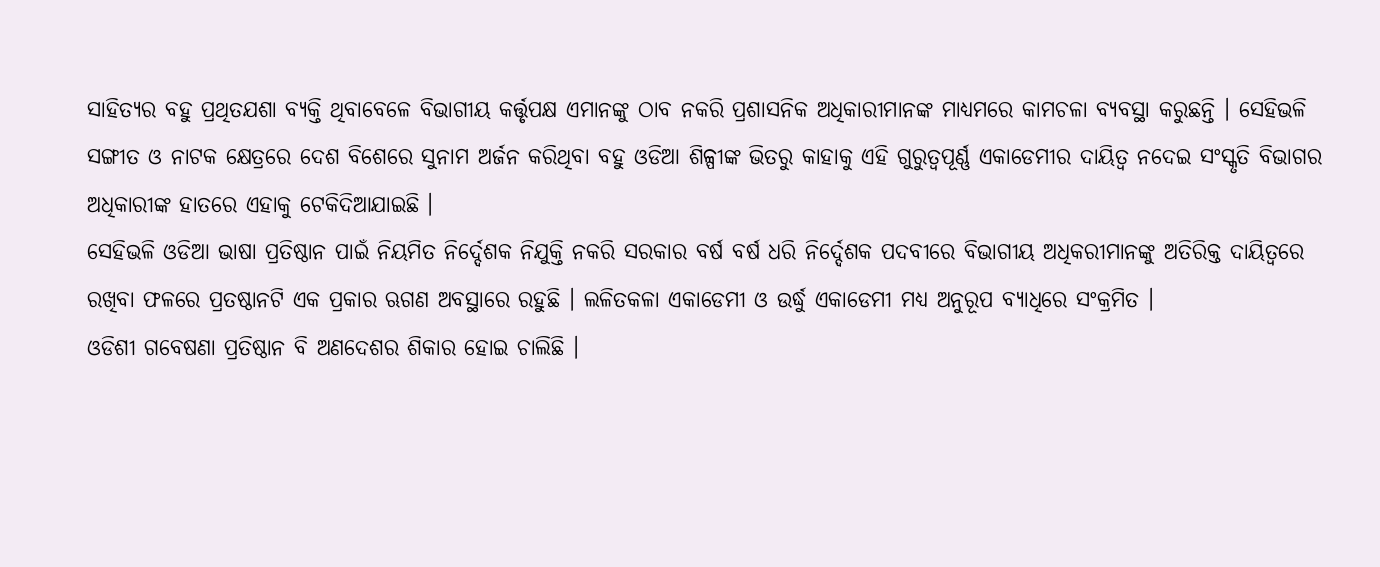ସାହିତ୍ୟର ବହୁ ପ୍ରଥିତଯଶା ବ୍ୟକ୍ତି ଥିବାବେଳେ ବିଭାଗୀୟ କର୍ତ୍ତୃପକ୍ଷ ଏମାନଙ୍କୁ ଠାବ ନକରି ପ୍ରଶାସନିକ ଅଧିକାରୀମାନଙ୍କ ମାଧ୍ୟମରେ କାମଚଳା ବ୍ୟବସ୍ଥା କରୁଛନ୍ତି । ସେହିଭଳି ସଙ୍ଗୀତ ଓ ନାଟକ କ୍ଷେତ୍ରରେ ଦେଶ ବିଶେରେ ସୁନାମ ଅର୍ଜନ କରିଥିବା ବହୁ ଓଡିଆ ଶିଳ୍ପୀଙ୍କ ଭିତରୁ କାହାକୁ ଏହି ଗୁରୁତ୍ୱପୂର୍ଣ୍ଣ ଏକାଡେମୀର ଦାୟିତ୍ୱ ନଦେଇ ସଂସ୍କୃତି ବିଭାଗର ଅଧିକାରୀଙ୍କ ହାତରେ ଏହାକୁ ଟେକିଦିଆଯାଇଛି ।
ସେହିଭଳି ଓଡିଆ ଭାଷା ପ୍ରତିଷ୍ଠାନ ପାଇଁ ନିୟମିତ ନିର୍ଦ୍ଦେଶକ ନିଯୁକ୍ତି ନକରି ସରକାର ବର୍ଷ ବର୍ଷ ଧରି ନିର୍ଦ୍ଦେଶକ ପଦବୀରେ ବିଭାଗୀୟ ଅଧିକରୀମାନଙ୍କୁ ଅତିରିକ୍ତ ଦାୟିତ୍ୱରେ ରଖିବା ଫଳରେ ପ୍ରତଷ୍ଠାନଟି ଏକ ପ୍ରକାର ଋଗଣ ଅବସ୍ଥାରେ ରହୁଛି । ଲଳିତକଳା ଏକାଡେମୀ ଓ ଉର୍ଦ୍ଧୁ ଏକାଡେମୀ ମଧ୍ୟ ଅନୁରୂପ ବ୍ୟାଧିରେ ସଂକ୍ରମିତ ।
ଓଡିଶୀ ଗବେଷଣା ପ୍ରତିଷ୍ଠାନ ବି ଅଣଦେଶର ଶିକାର ହୋଇ ଚାଲିଛି ।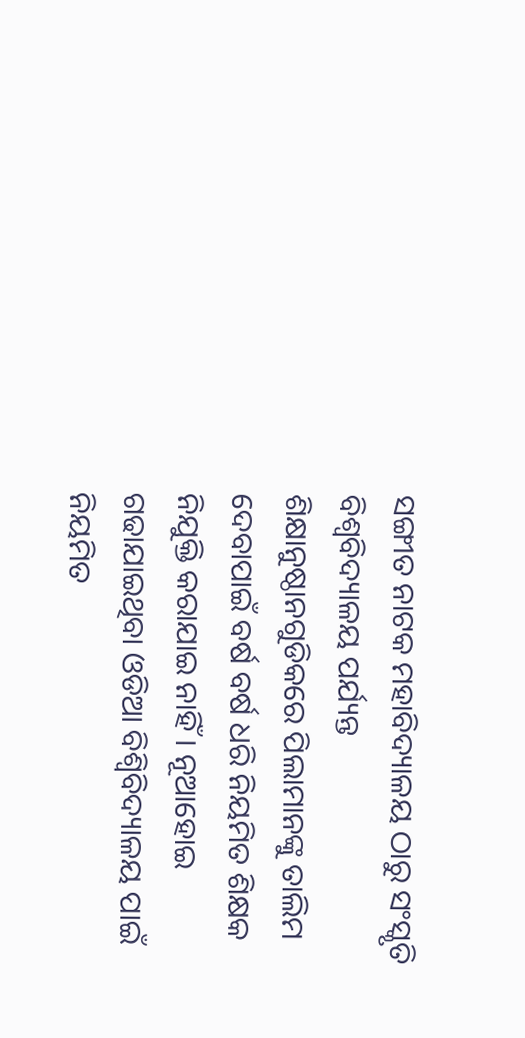ସଙ୍ଗୀତ ନାଟକ ମହାବିଦ୍ୟାଳୟ ଠାରୁ ସଂସ୍କୃତି ବିଶ୍ୱବିଦ୍ୟାଳୟ ପର୍ଯ୍ୟନ୍ତ ଶିକ୍ଷାନୁଷ୍ଠାନଗୁଡିକରେ ପିଲାମାନଙ୍କୁ ତାଲିମ ଦେବାପାଇଁ ବର୍ଷ ବର୍ଷ ଧରି ନିୟମିତ ଶିକ୍ଷକ ନିଯୁକ୍ତି କରାଯାଇ ନାହିଁ । ନୂଆହୋଇ ଗଢାଯାଇଥିବା ଓଡିଆ ବିଶ୍ୱିବିଦ୍ୟାଳୟ ପାଇଁ ନିୟମିତ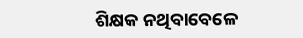ଶିକ୍ଷକ ନଥିବାବେଳେ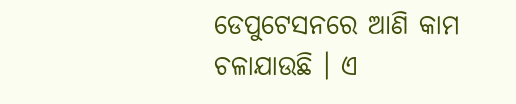ଡେପୁଟେସନରେ ଆଣି କାମ ଚଳାଯାଉଛି । ଏ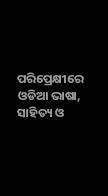ପରିପ୍ରେକ୍ଷୀରେ ଓଡିଆ ଭାଷା, ସାହିତ୍ୟ ଓ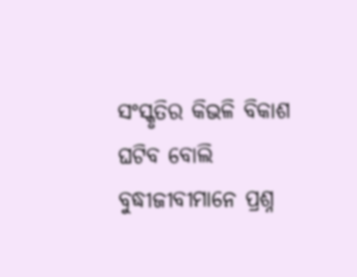ସଂସ୍କୃତିର କିଭଳି ବିକାଶ ଘଟିବ ବୋଲି ବୁଦ୍ଧୀଜୀବୀମାନେ ପ୍ରଶ୍ନ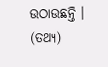ଉଠାଉଛନ୍ତି । (ତଥ୍ୟ)